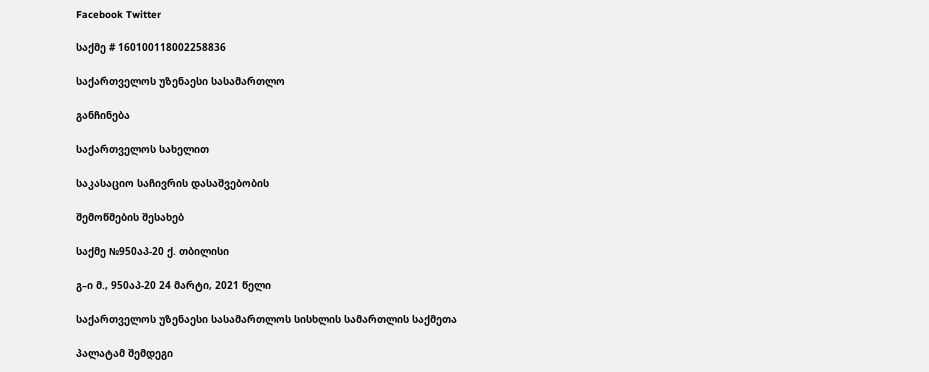Facebook Twitter

საქმე # 160100118002258836

საქართველოს უზენაესი სასამართლო

განჩინება

საქართველოს სახელით

საკასაციო საჩივრის დასაშვებობის

შემოწმების შესახებ

საქმე №950აპ-20 ქ. თბილისი

გ–ი მ., 950აპ-20 24 მარტი, 2021 წელი

საქართველოს უზენაესი სასამართლოს სისხლის სამართლის საქმეთა

პალატამ შემდეგი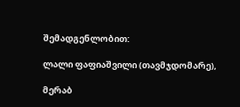შემადგენლობით:

ლალი ფაფიაშვილი (თავმჯდომარე),

მერაბ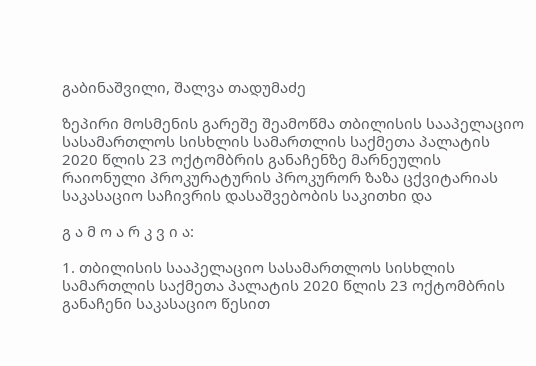გაბინაშვილი, შალვა თადუმაძე

ზეპირი მოსმენის გარეშე შეამოწმა თბილისის სააპელაციო სასამართლოს სისხლის სამართლის საქმეთა პალატის 2020 წლის 23 ოქტომბრის განაჩენზე მარნეულის რაიონული პროკურატურის პროკურორ ზაზა ცქვიტარიას საკასაციო საჩივრის დასაშვებობის საკითხი და

გ ა მ ო ა რ კ ვ ი ა:

1. თბილისის სააპელაციო სასამართლოს სისხლის სამართლის საქმეთა პალატის 2020 წლის 23 ოქტომბრის განაჩენი საკასაციო წესით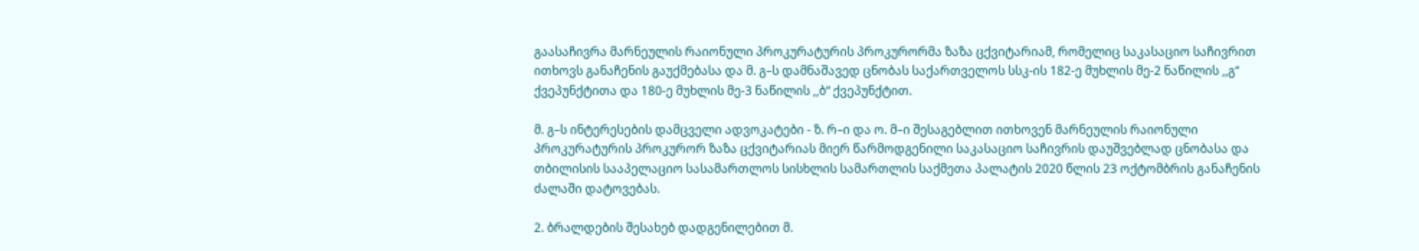გაასაჩივრა მარნეულის რაიონული პროკურატურის პროკურორმა ზაზა ცქვიტარიამ, რომელიც საკასაციო საჩივრით ითხოვს განაჩენის გაუქმებასა და მ. გ–ს დამნაშავედ ცნობას საქართველოს სსკ-ის 182-ე მუხლის მე-2 ნაწილის ,,გ“ ქვეპუნქტითა და 180-ე მუხლის მე-3 ნაწილის ,,ბ“ ქვეპუნქტით.

მ. გ–ს ინტერესების დამცველი ადვოკატები - ზ. რ–ი და ო. მ–ი შესაგებლით ითხოვენ მარნეულის რაიონული პროკურატურის პროკურორ ზაზა ცქვიტარიას მიერ წარმოდგენილი საკასაციო საჩივრის დაუშვებლად ცნობასა და თბილისის სააპელაციო სასამართლოს სისხლის სამართლის საქმეთა პალატის 2020 წლის 23 ოქტომბრის განაჩენის ძალაში დატოვებას.

2. ბრალდების შესახებ დადგენილებით მ.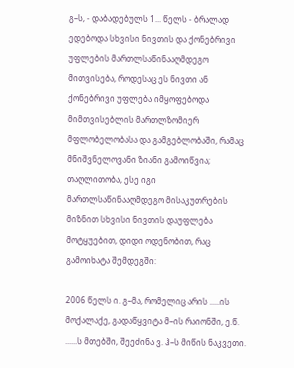გ–ს, - დაბადებულს 1... წელს - ბრალად ედებოდა სხვისი ნივთის და ქონებრივი უფლების მართლსაწინააღმდეგო მითვისება, როდესაც ეს ნივთი ან ქონებრივი უფლება იმყოფებოდა მიმთვისებლის მართლზომიერ მფლობელობასა და გამგებლობაში, რამაც მნიშვნელოვანი ზიანი გამოიწვია; თაღლითობა, ესე იგი მართლსაწინააღმდეგო მისაკუთრების მიზნით სხვისი ნივთის დაუფლება მოტყუებით, დიდი ოდენობით, რაც გამოიხატა შემდეგში:

2006 წელს ი. გ–მა, რომელიც არის .....ის მოქალაქე, გადაწყვიტა მ–ის რაიონში, ე.წ. ......ს მთებში, შეეძინა ვ. ჰ–ს მიწის ნაკვეთი.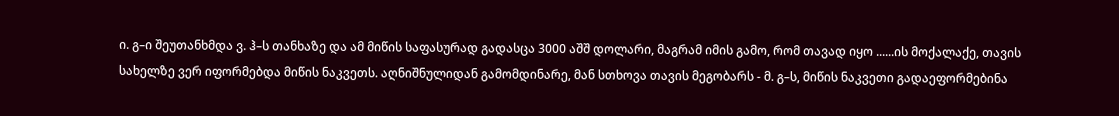ი. გ–ი შეუთანხმდა ვ. ჰ–ს თანხაზე და ამ მიწის საფასურად გადასცა 3000 აშშ დოლარი, მაგრამ იმის გამო, რომ თავად იყო ......ის მოქალაქე, თავის სახელზე ვერ იფორმებდა მიწის ნაკვეთს. აღნიშნულიდან გამომდინარე, მან სთხოვა თავის მეგობარს - მ. გ–ს, მიწის ნაკვეთი გადაეფორმებინა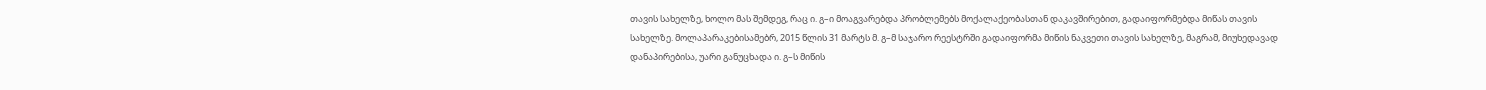თავის სახელზე, ხოლო მას შემდეგ, რაც ი. გ–ი მოაგვარებდა პრობლემებს მოქალაქეობასთან დაკავშირებით, გადაიფორმებდა მიწას თავის სახელზე. მოლაპარაკებისამებრ, 2015 წლის 31 მარტს მ. გ–მ საჯარო რეესტრში გადაიფორმა მიწის ნაკვეთი თავის სახელზე, მაგრამ, მიუხედავად დანაპირებისა, უარი განუცხადა ი. გ–ს მიწის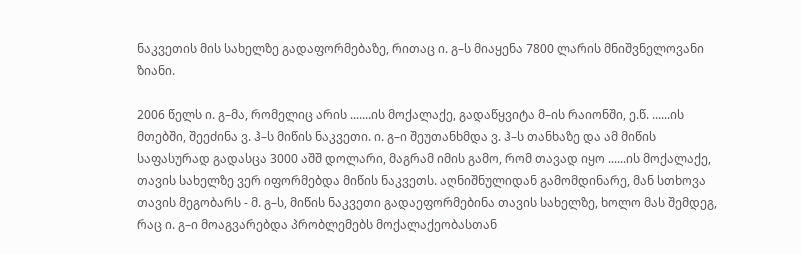ნაკვეთის მის სახელზე გადაფორმებაზე, რითაც ი. გ–ს მიაყენა 7800 ლარის მნიშვნელოვანი ზიანი.

2006 წელს ი. გ–მა, რომელიც არის .......ის მოქალაქე, გადაწყვიტა მ–ის რაიონში, ე.წ. ......ის მთებში, შეეძინა ვ. ჰ–ს მიწის ნაკვეთი. ი. გ–ი შეუთანხმდა ვ. ჰ–ს თანხაზე და ამ მიწის საფასურად გადასცა 3000 აშშ დოლარი, მაგრამ იმის გამო, რომ თავად იყო ......ის მოქალაქე, თავის სახელზე ვერ იფორმებდა მიწის ნაკვეთს. აღნიშნულიდან გამომდინარე, მან სთხოვა თავის მეგობარს - მ. გ–ს, მიწის ნაკვეთი გადაეფორმებინა თავის სახელზე, ხოლო მას შემდეგ, რაც ი. გ–ი მოაგვარებდა პრობლემებს მოქალაქეობასთან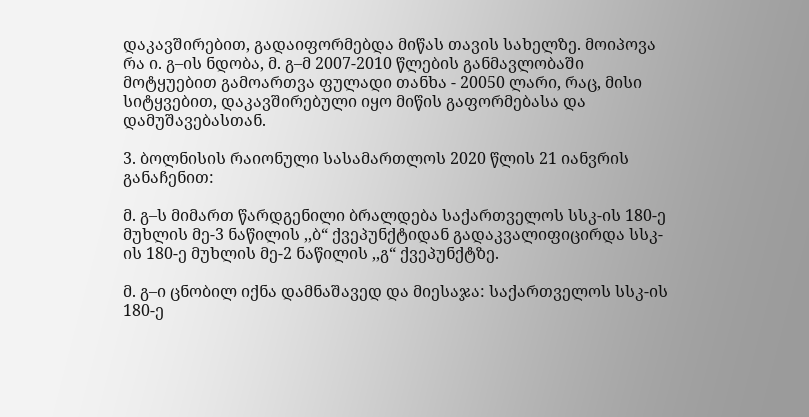დაკავშირებით, გადაიფორმებდა მიწას თავის სახელზე. მოიპოვა რა ი. გ–ის ნდობა, მ. გ–მ 2007-2010 წლების განმავლობაში მოტყუებით გამოართვა ფულადი თანხა - 20050 ლარი, რაც, მისი სიტყვებით, დაკავშირებული იყო მიწის გაფორმებასა და დამუშავებასთან.

3. ბოლნისის რაიონული სასამართლოს 2020 წლის 21 იანვრის განაჩენით:

მ. გ–ს მიმართ წარდგენილი ბრალდება საქართველოს სსკ-ის 180-ე მუხლის მე-3 ნაწილის ,,ბ“ ქვეპუნქტიდან გადაკვალიფიცირდა სსკ-ის 180-ე მუხლის მე-2 ნაწილის ,,გ“ ქვეპუნქტზე.

მ. გ–ი ცნობილ იქნა დამნაშავედ და მიესაჯა: საქართველოს სსკ-ის 180-ე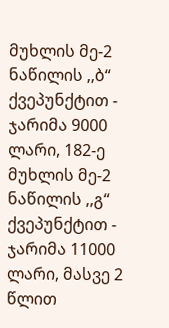მუხლის მე-2 ნაწილის ,,ბ“ ქვეპუნქტით - ჯარიმა 9000 ლარი, 182-ე მუხლის მე-2 ნაწილის ,,გ“ ქვეპუნქტით - ჯარიმა 11000 ლარი, მასვე 2 წლით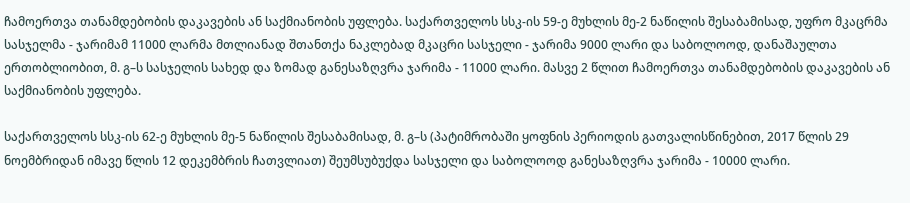ჩამოერთვა თანამდებობის დაკავების ან საქმიანობის უფლება. საქართველოს სსკ-ის 59-ე მუხლის მე-2 ნაწილის შესაბამისად, უფრო მკაცრმა სასჯელმა - ჯარიმამ 11000 ლარმა მთლიანად შთანთქა ნაკლებად მკაცრი სასჯელი - ჯარიმა 9000 ლარი და საბოლოოდ, დანაშაულთა ერთობლიობით, მ. გ–ს სასჯელის სახედ და ზომად განესაზღვრა ჯარიმა - 11000 ლარი. მასვე 2 წლით ჩამოერთვა თანამდებობის დაკავების ან საქმიანობის უფლება.

საქართველოს სსკ-ის 62-ე მუხლის მე-5 ნაწილის შესაბამისად, მ. გ–ს (პატიმრობაში ყოფნის პერიოდის გათვალისწინებით, 2017 წლის 29 ნოემბრიდან იმავე წლის 12 დეკემბრის ჩათვლიათ) შეუმსუბუქდა სასჯელი და საბოლოოდ განესაზღვრა ჯარიმა - 10000 ლარი.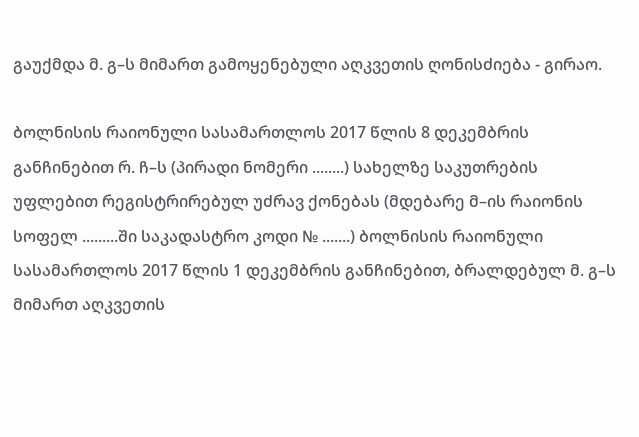გაუქმდა მ. გ–ს მიმართ გამოყენებული აღკვეთის ღონისძიება - გირაო.

ბოლნისის რაიონული სასამართლოს 2017 წლის 8 დეკემბრის განჩინებით რ. ჩ–ს (პირადი ნომერი ........) სახელზე საკუთრების უფლებით რეგისტრირებულ უძრავ ქონებას (მდებარე მ–ის რაიონის სოფელ .........ში საკადასტრო კოდი № .......) ბოლნისის რაიონული სასამართლოს 2017 წლის 1 დეკემბრის განჩინებით, ბრალდებულ მ. გ–ს მიმართ აღკვეთის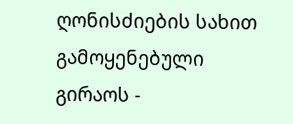ღონისძიების სახით გამოყენებული გირაოს -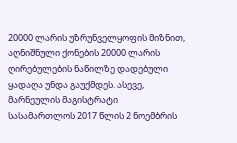20000 ლარის უზრუნველყოფის მიზნით, აღნიშნული ქონების 20000 ლარის ღირებულების ნაწილზე დადებული ყადაღა უნდა გაუქმდეს. ასევე, მარნეულის მაგისტრატი სასამართლოს 2017 წლის 2 ნოემბრის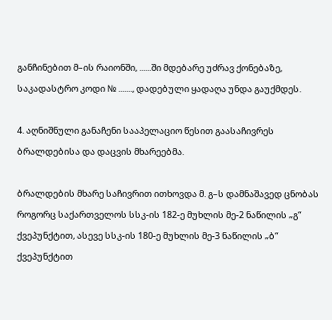განჩინებით მ–ის რაიონში, ......ში მდებარე უძრავ ქონებაზე, საკადასტრო კოდი № ......., დადებული ყადაღა უნდა გაუქმდეს.

4. აღნიშნული განაჩენი სააპელაციო წესით გაასაჩივრეს ბრალდებისა და დაცვის მხარეებმა.

ბრალდების მხარე საჩივრით ითხოვდა მ. გ–ს დამნაშავედ ცნობას როგორც საქართველოს სსკ-ის 182-ე მუხლის მე-2 ნაწილის „გ“ ქვეპუნქტით, ასევე სსკ-ის 180-ე მუხლის მე-3 ნაწილის „ბ“ ქვეპუნქტით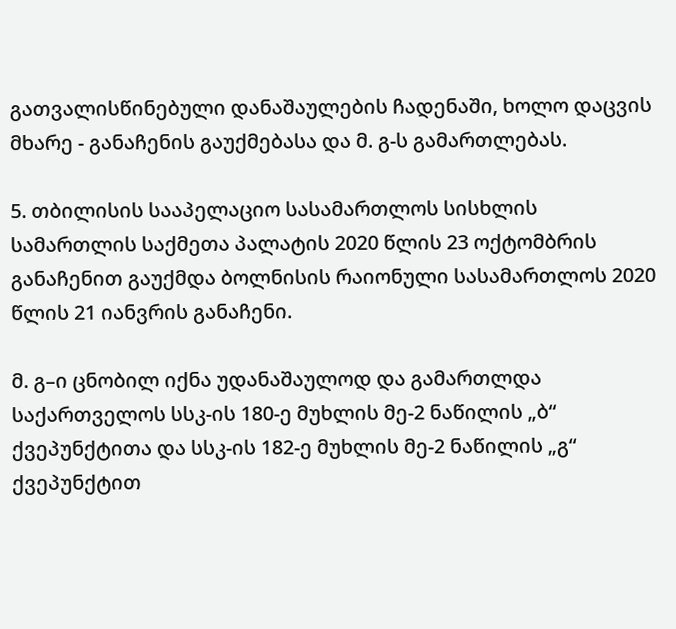გათვალისწინებული დანაშაულების ჩადენაში, ხოლო დაცვის მხარე - განაჩენის გაუქმებასა და მ. გ-ს გამართლებას.

5. თბილისის სააპელაციო სასამართლოს სისხლის სამართლის საქმეთა პალატის 2020 წლის 23 ოქტომბრის განაჩენით გაუქმდა ბოლნისის რაიონული სასამართლოს 2020 წლის 21 იანვრის განაჩენი.

მ. გ–ი ცნობილ იქნა უდანაშაულოდ და გამართლდა საქართველოს სსკ-ის 180-ე მუხლის მე-2 ნაწილის „ბ“ ქვეპუნქტითა და სსკ-ის 182-ე მუხლის მე-2 ნაწილის „გ“ ქვეპუნქტით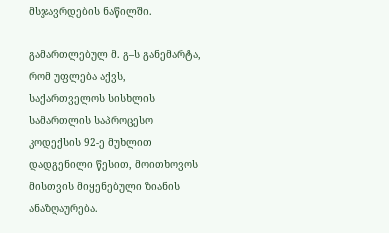მსჯავრდების ნაწილში.

გამართლებულ მ. გ–ს განემარტა, რომ უფლება აქვს, საქართველოს სისხლის სამართლის საპროცესო კოდექსის 92-ე მუხლით დადგენილი წესით, მოითხოვოს მისთვის მიყენებული ზიანის ანაზღაურება.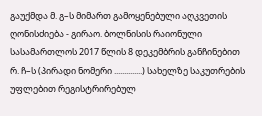გაუქმდა მ. გ–ს მიმართ გამოყენებული აღკვეთის ღონისძიება - გირაო. ბოლნისის რაიონული სასამართლოს 2017 წლის 8 დეკემბრის განჩინებით რ. ჩ–ს (პირადი ნომერი ..............) სახელზე საკუთრების უფლებით რეგისტრირებულ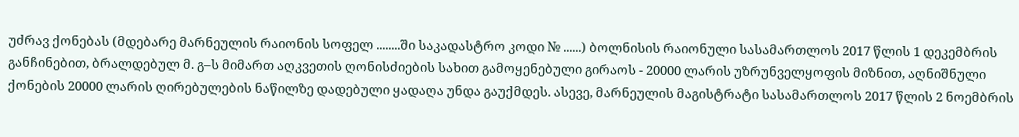უძრავ ქონებას (მდებარე მარნეულის რაიონის სოფელ ........ში საკადასტრო კოდი № ......) ბოლნისის რაიონული სასამართლოს 2017 წლის 1 დეკემბრის განჩინებით, ბრალდებულ მ. გ–ს მიმართ აღკვეთის ღონისძიების სახით გამოყენებული გირაოს - 20000 ლარის უზრუნველყოფის მიზნით, აღნიშნული ქონების 20000 ლარის ღირებულების ნაწილზე დადებული ყადაღა უნდა გაუქმდეს. ასევე, მარნეულის მაგისტრატი სასამართლოს 2017 წლის 2 ნოემბრის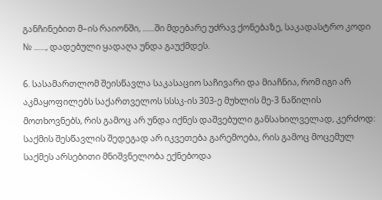განჩინებით მ–ის რაიონში, ......ში მდებარე უძრავ ქონებაზე, საკადასტრო კოდი № ......, დადებული ყადაღა უნდა გაუქმდეს.

6. სასამართლომ შეისწავლა საკასაციო საჩივარი და მიაჩნია, რომ იგი არ აკმაყოფილებს საქართველოს სსსკ-ის 303-ე მუხლის მე-3 ნაწილის მოთხოვნებს, რის გამოც არ უნდა იქნეს დაშვებული განსახილველად, კერძოდ: საქმის შესწავლის შედეგად არ იკვეთება გარემოება, რის გამოც მოცემულ საქმეს არსებითი მნიშვნელობა ექნებოდა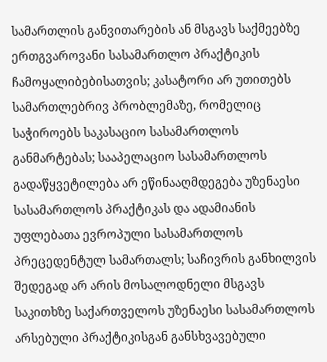სამართლის განვითარების ან მსგავს საქმეებზე ერთგვაროვანი სასამართლო პრაქტიკის ჩამოყალიბებისათვის; კასატორი არ უთითებს სამართლებრივ პრობლემაზე, რომელიც საჭიროებს საკასაციო სასამართლოს განმარტებას; სააპელაციო სასამართლოს გადაწყვეტილება არ ეწინააღმდეგება უზენაესი სასამართლოს პრაქტიკას და ადამიანის უფლებათა ევროპული სასამართლოს პრეცედენტულ სამართალს; საჩივრის განხილვის შედეგად არ არის მოსალოდნელი მსგავს საკითხზე საქართველოს უზენაესი სასამართლოს არსებული პრაქტიკისგან განსხვავებული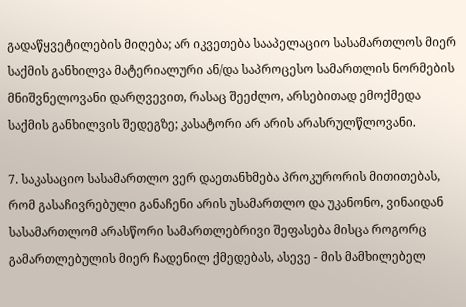გადაწყვეტილების მიღება; არ იკვეთება სააპელაციო სასამართლოს მიერ საქმის განხილვა მატერიალური ან/და საპროცესო სამართლის ნორმების მნიშვნელოვანი დარღვევით, რასაც შეეძლო, არსებითად ემოქმედა საქმის განხილვის შედეგზე; კასატორი არ არის არასრულწლოვანი.

7. საკასაციო სასამართლო ვერ დაეთანხმება პროკურორის მითითებას, რომ გასაჩივრებული განაჩენი არის უსამართლო და უკანონო, ვინაიდან სასამართლომ არასწორი სამართლებრივი შეფასება მისცა როგორც გამართლებულის მიერ ჩადენილ ქმედებას, ასევე - მის მამხილებელ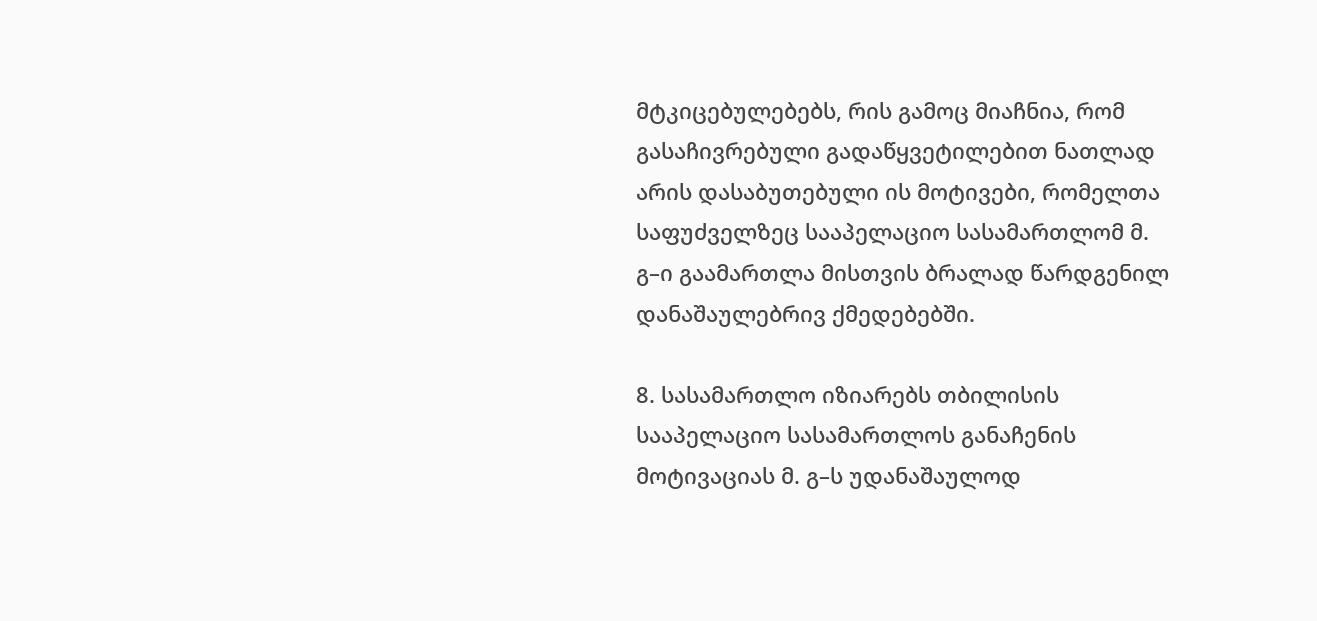მტკიცებულებებს, რის გამოც მიაჩნია, რომ გასაჩივრებული გადაწყვეტილებით ნათლად არის დასაბუთებული ის მოტივები, რომელთა საფუძველზეც სააპელაციო სასამართლომ მ. გ–ი გაამართლა მისთვის ბრალად წარდგენილ დანაშაულებრივ ქმედებებში.

8. სასამართლო იზიარებს თბილისის სააპელაციო სასამართლოს განაჩენის მოტივაციას მ. გ–ს უდანაშაულოდ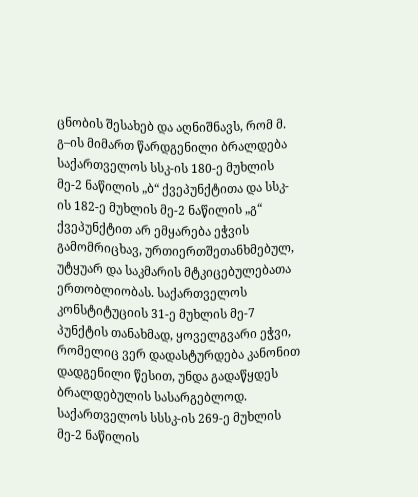ცნობის შესახებ და აღნიშნავს, რომ მ. გ–ის მიმართ წარდგენილი ბრალდება საქართველოს სსკ-ის 180-ე მუხლის მე-2 ნაწილის „ბ“ ქვეპუნქტითა და სსკ-ის 182-ე მუხლის მე-2 ნაწილის „გ“ ქვეპუნქტით არ ემყარება ეჭვის გამომრიცხავ, ურთიერთშეთანხმებულ, უტყუარ და საკმარის მტკიცებულებათა ერთობლიობას. საქართველოს კონსტიტუციის 31-ე მუხლის მე-7 პუნქტის თანახმად, ყოველგვარი ეჭვი, რომელიც ვერ დადასტურდება კანონით დადგენილი წესით, უნდა გადაწყდეს ბრალდებულის სასარგებლოდ. საქართველოს სსსკ-ის 269-ე მუხლის მე-2 ნაწილის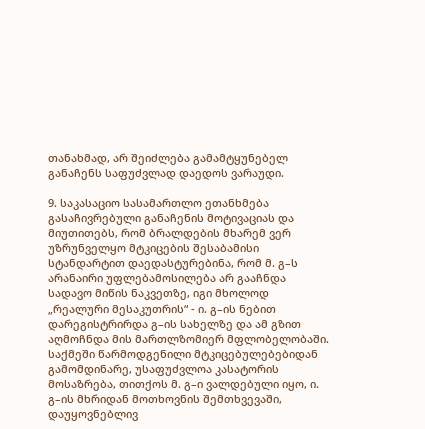თანახმად, არ შეიძლება გამამტყუნებელ განაჩენს საფუძვლად დაედოს ვარაუდი.

9. საკასაციო სასამართლო ეთანხმება გასაჩივრებული განაჩენის მოტივაციას და მიუთითებს, რომ ბრალდების მხარემ ვერ უზრუნველყო მტკიცების შესაბამისი სტანდარტით დაედასტურებინა, რომ მ. გ–ს არანაირი უფლებამოსილება არ გააჩნდა სადავო მიწის ნაკვეთზე, იგი მხოლოდ „რეალური მესაკუთრის“ - ი. გ–ის ნებით დარეგისტრირდა გ–ის სახელზე და ამ გზით აღმოჩნდა მის მართლზომიერ მფლობელობაში. საქმეში წარმოდგენილი მტკიცებულებებიდან გამომდინარე, უსაფუძვლოა კასატორის მოსაზრება, თითქოს მ. გ–ი ვალდებული იყო, ი. გ–ის მხრიდან მოთხოვნის შემთხვევაში, დაუყოვნებლივ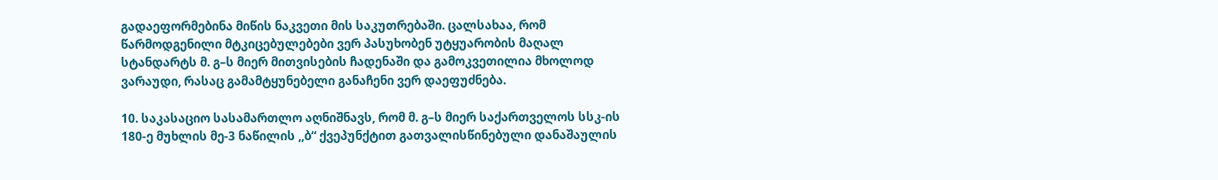გადაეფორმებინა მიწის ნაკვეთი მის საკუთრებაში. ცალსახაა, რომ წარმოდგენილი მტკიცებულებები ვერ პასუხობენ უტყუარობის მაღალ სტანდარტს მ. გ–ს მიერ მითვისების ჩადენაში და გამოკვეთილია მხოლოდ ვარაუდი, რასაც გამამტყუნებელი განაჩენი ვერ დაეფუძნება.

10. საკასაციო სასამართლო აღნიშნავს, რომ მ. გ–ს მიერ საქართველოს სსკ-ის 180-ე მუხლის მე-3 ნაწილის ,,ბ“ ქვეპუნქტით გათვალისწინებული დანაშაულის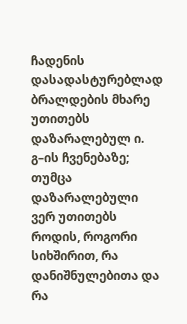ჩადენის დასადასტურებლად ბრალდების მხარე უთითებს დაზარალებულ ი. გ–ის ჩვენებაზე; თუმცა დაზარალებული ვერ უთითებს როდის, როგორი სიხშირით, რა დანიშნულებითა და რა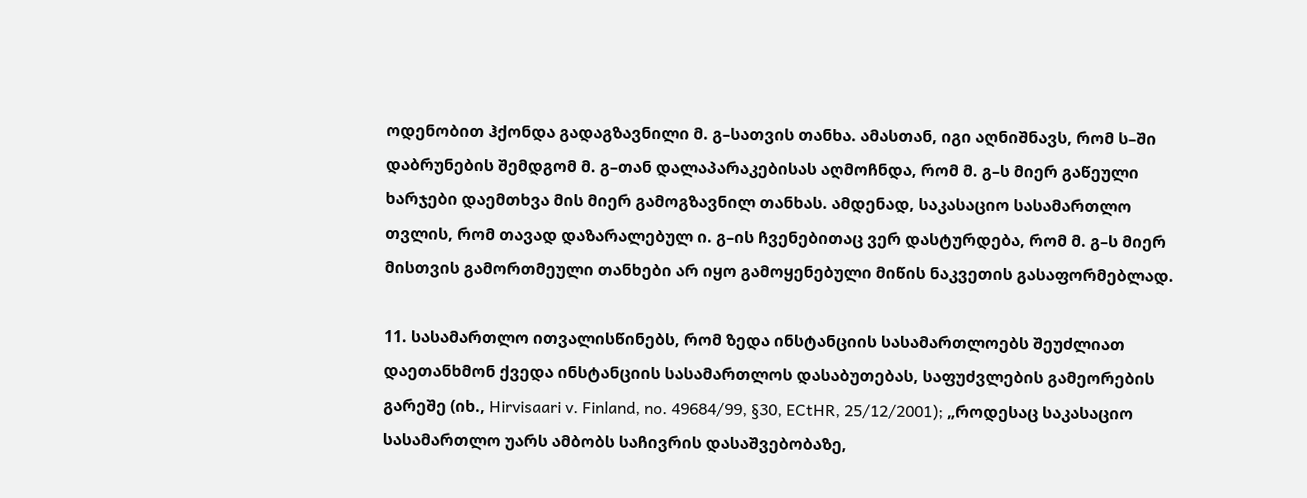ოდენობით ჰქონდა გადაგზავნილი მ. გ–სათვის თანხა. ამასთან, იგი აღნიშნავს, რომ ს–ში დაბრუნების შემდგომ მ. გ–თან დალაპარაკებისას აღმოჩნდა, რომ მ. გ–ს მიერ გაწეული ხარჯები დაემთხვა მის მიერ გამოგზავნილ თანხას. ამდენად, საკასაციო სასამართლო თვლის, რომ თავად დაზარალებულ ი. გ–ის ჩვენებითაც ვერ დასტურდება, რომ მ. გ–ს მიერ მისთვის გამორთმეული თანხები არ იყო გამოყენებული მიწის ნაკვეთის გასაფორმებლად.

11. სასამართლო ითვალისწინებს, რომ ზედა ინსტანციის სასამართლოებს შეუძლიათ დაეთანხმონ ქვედა ინსტანციის სასამართლოს დასაბუთებას, საფუძვლების გამეორების გარეშე (იხ., Hirvisaari v. Finland, no. 49684/99, §30, ECtHR, 25/12/2001); „როდესაც საკასაციო სასამართლო უარს ამბობს საჩივრის დასაშვებობაზე,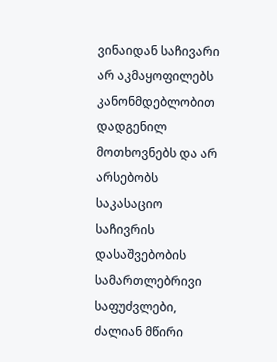ვინაიდან საჩივარი არ აკმაყოფილებს კანონმდებლობით დადგენილ მოთხოვნებს და არ არსებობს საკასაციო საჩივრის დასაშვებობის სამართლებრივი საფუძვლები, ძალიან მწირი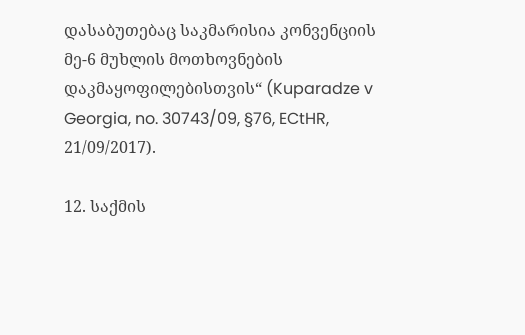დასაბუთებაც საკმარისია კონვენციის მე-6 მუხლის მოთხოვნების დაკმაყოფილებისთვის“ (Kuparadze v Georgia, no. 30743/09, §76, ECtHR, 21/09/2017).

12. საქმის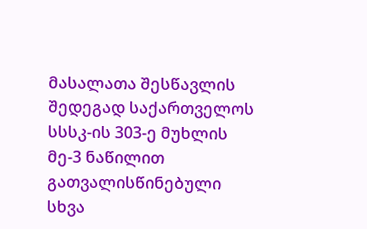მასალათა შესწავლის შედეგად საქართველოს სსსკ-ის 303-ე მუხლის მე-3 ნაწილით გათვალისწინებული სხვა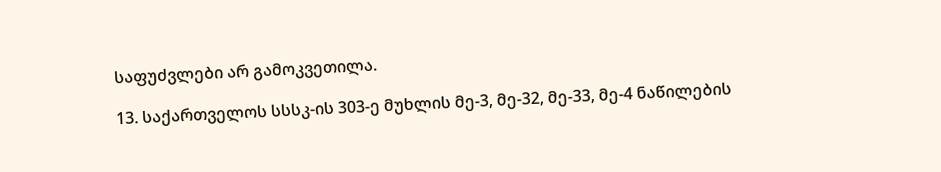საფუძვლები არ გამოკვეთილა.

13. საქართველოს სსსკ-ის 303-ე მუხლის მე-3, მე-32, მე-33, მე-4 ნაწილების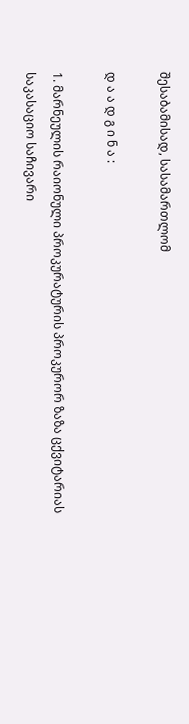შესაბამისად, სასამართლომ

დ ა ა დ გ ი ნ ა :

1. მარნეულის რაიონული პროკურატურის პროკურორ ზაზა ცქვიტარიას საკასაციო საჩივარი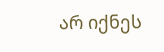არ იქნეს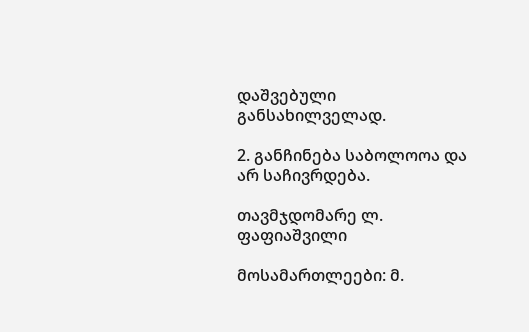დაშვებული განსახილველად.

2. განჩინება საბოლოოა და არ საჩივრდება.

თავმჯდომარე ლ. ფაფიაშვილი

მოსამართლეები: მ.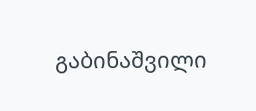გაბინაშვილი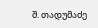შ. თადუმაძე